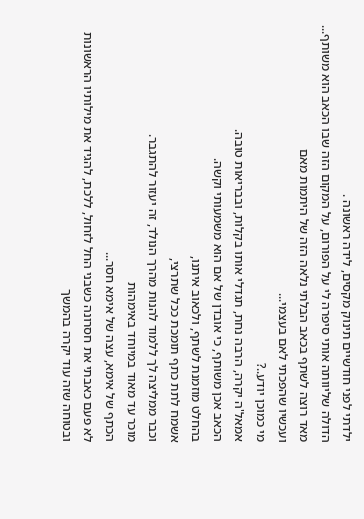ילדתי לפני חודשיים תינוק מקסים, לידה ראשונה .
הדולה שליוותה אותי סיפרה לי על הפורום, על המקום הזה שבו הכאב הוא משותף...
מאד רוצה לשתף בכאב הבלתי נלאה הזה של היתמות מאם
ועכשיו שהפכתי לאם בעצמי...
מי כמוכן יודע..?
אמאל'ה יקרה, הרבה נחת, תגדלי אותו בקלות, ובבריאות טובה.
הכאב אכן משותף, כי אובדן של אם הוא משמעותי וקשה.
בהחלט מוזמנת לשתף, ולכאוב איתנו,
אשמח לתת כתף תומכת ככל שתרצי,
וכבר ממליצה לך ללמוד להנות מהרך הנולד, זה יעזור להתגבר.
מוכר עד מאוד במיוחד באימהות
הכתף של אימא, עצה של אימא חסר...
לא פעם כאבתי את חסרונה כשבני החל לזחול, ללכת, להגיד את מילותיו הראשונות
ובטוחה שזה עוד יקרה בהמשך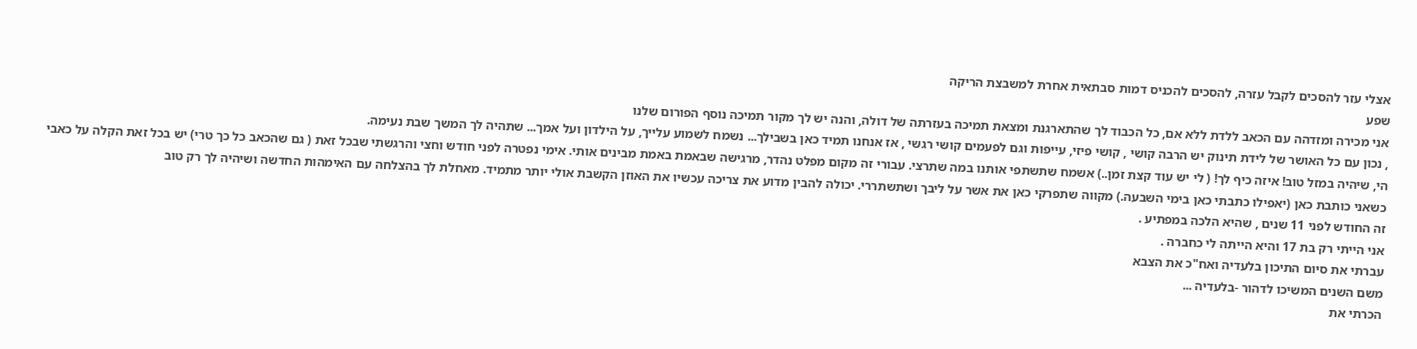אצלי עזר להסכים לקבל עזרה, להסכים להכניס דמות סבתאית אחרת למשבצת הריקה
שפע
אני מכירה ומזדהה עם הכאב ללדת ללא אם, כל הכבוד לך שהתארגנת ומצאת תמיכה בעזרתה של דולה, והנה יש לך מקור תמיכה נוסף הפורום שלנו
, נכון עם כל האושר של לידת תינוק יש הרבה קושי , קושי פיזי, עייפות וגם לפעמים קושי רגשי , אז אנחנו תמיד כאן בשבילך... נשמח לשמוע עלייך, על הילדון ועל אמך... שתהיה לך המשך שבת נעימה.
הי, שיהיה במזל טוב! איזה כיף לך! ( לי יש עוד קצת זמן..) אשמח שתשתפי אותנו במה שתרצי. עבורי זה מקום מפלט נהדר, מרגישה שבאמת באמת מבינים אותי. אימי נפטרה לפני חודש וחצי והרגשתי שבכל זאת ( גם שהכאב כל כך טרי) יש בכל זאת הקלה על כאבי כשאני כותבת כאן (יאפילו כתבתי כאן בימי השבעה.) מקווה שתפרקי כאן את אשר על ליבך ושתשתררי. יכולה להבין מדוע את צריכה עכשיו את האוזן הקשבת אולי יותר מתמיד. מאחלת לך בהצלחה עם האימהות החדשה ושיהיה לך רק טוב
זה החודש לפני 11 שנים , שהיא הלכה במפתיע .
אני הייתי רק בת 17 והיא הייתה לי כחברה .
עברתי את סיום התיכון בלעדיה ואח"כ את הצבא
משם השנים המשיכו לדהור -בלעדיה ...
הכרתי את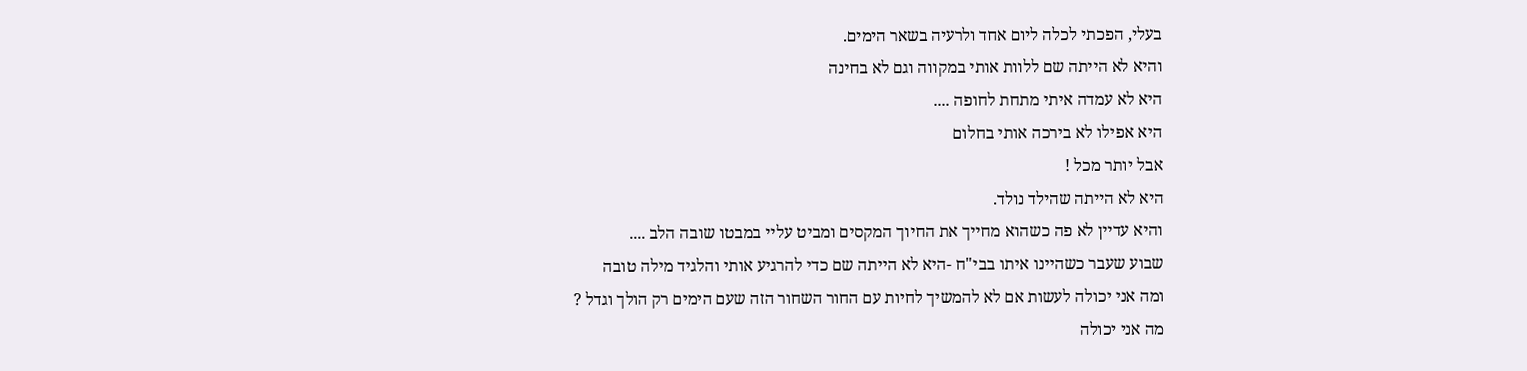בעלי, הפכתי לכלה ליום אחד ולרעיה בשאר הימים.
והיא לא הייתה שם ללוות אותי במקווה וגם לא בחינה
היא לא עמדה איתי מתחת לחופה ....
היא אפילו לא בירכה אותי בחלום
אבל יותר מכל !
היא לא הייתה שהילד נולד.
והיא עדיין לא פה כשהוא מחייך את החיוך המקסים ומביט עליי במבטו שובה הלב ....
שבוע שעבר כשהיינו איתו בבי"ח -היא לא הייתה שם כדי להרגיע אותי והלגיד מילה טובה
ומה אני יכולה לעשות אם לא להמשיך לחיות עם החור השחור הזה שעם הימים רק הולך וגדל ?
מה אני יכולה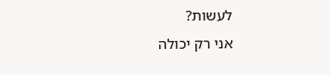לעשות?
אני רק יכולה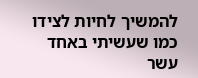להמשיך לחיות לצידו כמו שעשיתי באחד עשר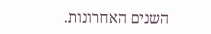השנים האחרונות.